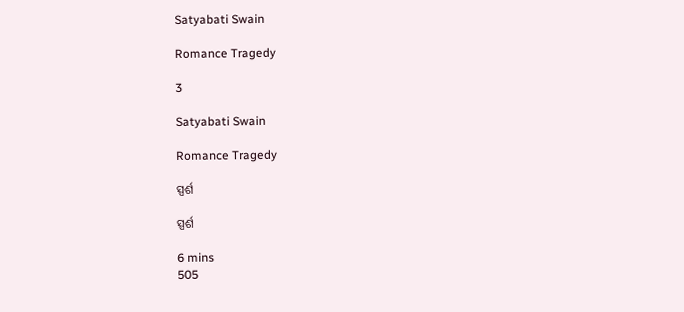Satyabati Swain

Romance Tragedy

3

Satyabati Swain

Romance Tragedy

ସ୍ପର୍ଶ

ସ୍ପର୍ଶ

6 mins
505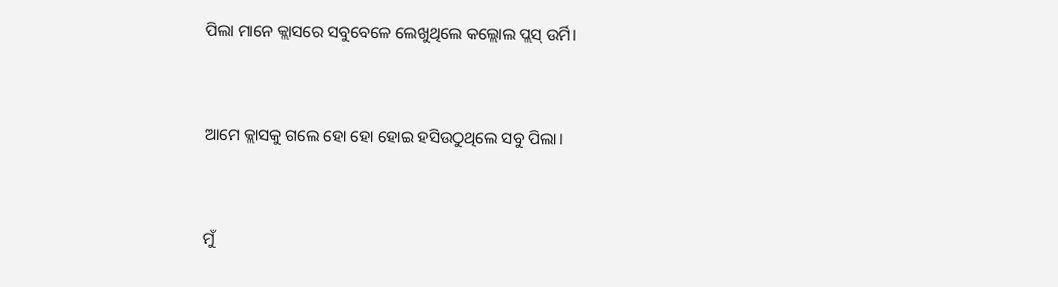ପିଲା ମାନେ କ୍ଲାସରେ ସବୁବେଳେ ଲେଖୁଥିଲେ କଲ୍ଲୋଲ ପ୍ଲସ୍ ଉର୍ମି।


ଆମେ କ୍ଲାସକୁ ଗଲେ ହୋ ହୋ ହୋଇ ହସିଉଠୁଥିଲେ ସବୁ ପିଲା।


ମୁଁ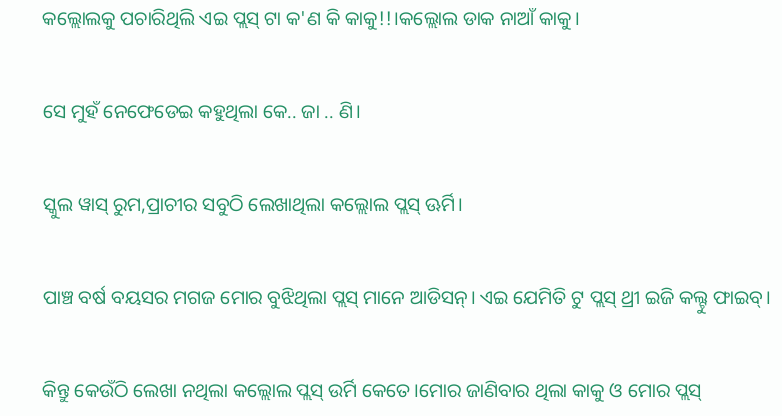କଲ୍ଲୋଲକୁ ପଚାରିଥିଲି ଏଇ ପ୍ଲସ୍ ଟା କ'ଣ କି କାକୁ!!।କଲ୍ଲୋଲ ଡାକ ନାଆଁ କାକୁ।


ସେ ମୁହଁ ନେଫେଡେଇ କହୁଥିଲା କେ.. ଜା .. ଣି।


ସ୍କୁଲ ୱାସ୍ ରୁମ,ପ୍ରାଚୀର ସବୁଠି ଲେଖାଥିଲା କଲ୍ଲୋଲ ପ୍ଲସ୍ ଊର୍ମି।


ପାଞ୍ଚ ବର୍ଷ ବୟସର ମଗଜ ମୋର ବୁଝିଥିଲା ପ୍ଲସ୍ ମାନେ ଆଡିସନ୍। ଏଇ ଯେମିତି ଟୁ ପ୍ଲସ୍ ଥ୍ରୀ ଇଜି କଲ୍ଟୁ ଫାଇବ୍।


କିନ୍ତୁ କେଉଁଠି ଲେଖା ନଥିଲା କଲ୍ଲୋଲ ପ୍ଲସ୍ ଉର୍ମି କେତେ।ମୋର ଜାଣିବାର ଥିଲା କାକୁ ଓ ମୋର ପ୍ଲସ୍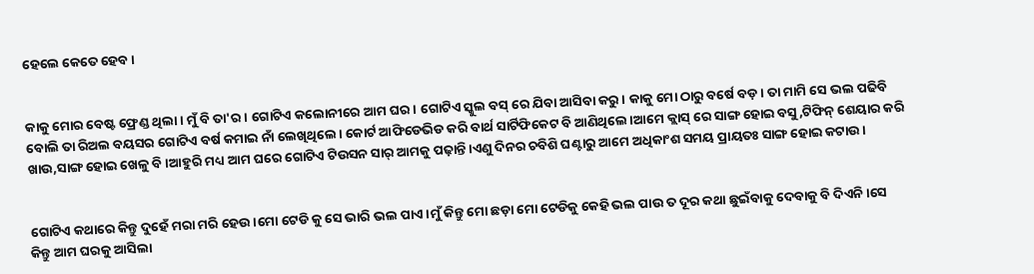ହେଲେ କେତେ ହେବ।


କାକୁ ମୋର ବେଷ୍ଟ ଫ୍ରେଣ୍ଡ ଥିଲା। ମୁଁ ବି ତା'ର। ଗୋଟିଏ କଲୋନୀରେ ଆମ ଘର। ଗୋଟିଏ ସ୍କୁଲ ବସ୍ ରେ ଯିବା ଆସିବା କରୁ। କାକୁ ମୋ ଠାରୁ ବର୍ଷେ ବଡ଼। ତା ମାମି ସେ ଭଲ ପଢିବି ବୋଲି ତା ରିଅଲ ବୟସର ଗୋଟିଏ ବର୍ଷ କମାଇ ନାଁ ଲେଖିଥିଲେ। କୋର୍ଟ ଆଫିଡେଭିଡ କରି ବାର୍ଥ ସାର୍ଟିଫିକେଟ ବି ଆଣିଥିଲେ।ଆମେ କ୍ଲାସ୍ ରେ ସାଙ୍ଗ ହୋଇ ବସୁ,ଟିଫିନ୍ ଶେୟାର କରି ଖାଉ,ସାଙ୍ଗ ହୋଇ ଖେଳୁ ବି।ଆହୁରି ମଧ୍ୟ ଆମ ଘରେ ଗୋଟିଏ ଟିଉସନ ସାର୍ ଆମକୁ ପଢ଼ାନ୍ତି।ଏଣୁ ଦିନର ଚବିଶି ଘଣ୍ଟାରୁ ଆମେ ଅଧିକାଂଶ ସମୟ ପ୍ରାୟତଃ ସାଙ୍ଗ ହୋଇ କଟାଉ।


ଗୋଟିଏ କଥାରେ କିନ୍ତୁ ଦୁହେଁ ମରା ମରି ହେଉ।ମୋ ଟେଡି କୁ ସେ ଭାରି ଭଲ ପାଏ।ମୁଁ କିନ୍ତୁ ମୋ ଛଡ଼ା ମୋ ଟେଡିକୁ କେହି ଭଲ ପାଉ ତ ଦୂର କଥା ଛୁଇଁବାକୁ ଦେବାକୁ ବି ଦିଏନି।ସେ କିନ୍ତୁ ଆମ ଘରକୁ ଆସିଲା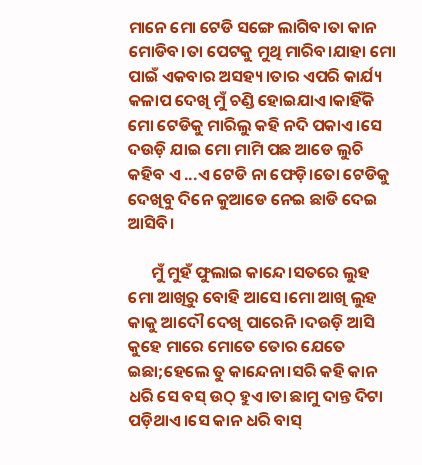ମାନେ ମୋ ଟେଡି ସଙ୍ଗେ ଲାଗିବ।ତା କାନ ମୋଡିବ।ତା ପେଟକୁ ମୁଥି ମାରିବ।ଯାହା ମୋ ପାଇଁ ଏକବାର ଅସହ୍ୟ।ତାର ଏପରି କାର୍ଯ୍ୟ କଳାପ ଦେଖି ମୁଁ ଚଣ୍ଡି ହୋଇଯାଏ।କାହିଁକି ମୋ ଟେଡିକୁ ମାରିଲୁ କହି ନଦି ପକାଏ ।ସେ ଦଉଡ଼ି ଯାଇ ମୋ ମାମି ପଛ ଆଡେ ଲୁଚି କହିବ ଏ ...ଏ ଟେଡି ନା ଫେଡ଼ି।ତୋ ଟେଡିକୁ ଦେଖିବୁ ଦିନେ କୁଆଡେ ନେଇ ଛାଡି ଦେଇ ଆସିବି।

      ମୁଁ ମୁହଁ ଫୁଲାଇ କାନ୍ଦେ।ସତରେ ଲୁହ ମୋ ଆଖିରୁ ବୋହି ଆସେ।ମୋ ଆଖି ଲୁହ କାକୁ ଆଦୌ ଦେଖି ପାରେନି।ଦଉଡ଼ି ଆସି କୁହେ ମାରେ ମୋତେ ତୋର ଯେତେ ଇଛା;ହେଲେ ତୁ କାନ୍ଦେନା।ସରି କହି କାନ ଧରି ସେ ବସ୍ ଉଠ୍ ହୁଏ।ତା ଛାମୁ ଦାନ୍ତ ଦିଟା ପଡ଼ିଥାଏ।ସେ କାନ ଧରି ବାସ୍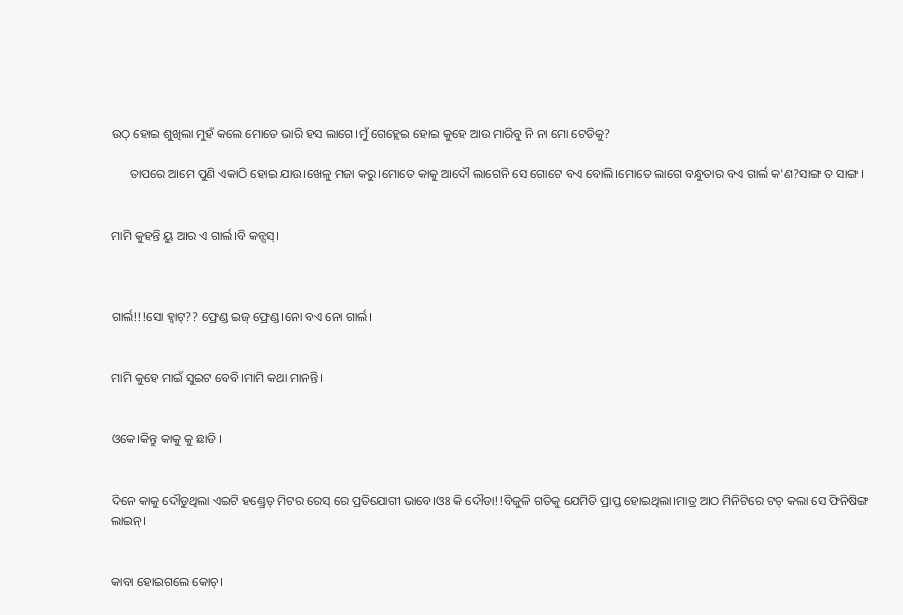ଉଠ୍ ହୋଇ ଶୁଖିଲା ମୁହଁ କଲେ ମୋତେ ଭାରି ହସ ଲାଗେ।ମୁଁ ଗେହ୍ଲେଇ ହୋଇ କୁହେ ଆଉ ମାରିବୁ ନି ନା ମୋ ଟେଡିକୁ?

      ତାପରେ ଆମେ ପୁଣି ଏକାଠି ହୋଇ ଯାଉ।ଖେଳୁ ମଜା କରୁ।ମୋତେ କାକୁ ଆଦୌ ଲାଗେନି ସେ ଗୋଟେ ବଏ ବୋଲି।ମୋତେ ଲାଗେ ବନ୍ଧୁତାର ବଏ ଗାର୍ଲ କ'ଣ?ସାଙ୍ଗ ତ ସାଙ୍ଗ।


ମାମି କୁହନ୍ତି ୟୁ ଆର ଏ ଗାର୍ଲ।ବି କନ୍ସସ୍।



ଗାର୍ଲ!!!ସୋ ହ୍ଵାଟ୍?? ଫ୍ରେଣ୍ଡ ଇଜ୍ ଫ୍ରେଣ୍ଡ।ନୋ ବଏ ନୋ ଗାର୍ଲ।


ମାମି କୁହେ ମାଇଁ ସୁଇଟ ବେବି।ମାମି କଥା ମାନନ୍ତି।


ଓକେ।କିନ୍ତୁ କାକୁ କୁ ଛାଡି ।


ଦିନେ କାକୁ ଦୌଡୁଥିଲା ଏଇଟି ହଣ୍ଡ୍ରେଡ୍ ମିଟର ରେସ୍ ରେ ପ୍ରତିଯୋଗୀ ଭାବେ।ଓଃ କି ଦୌଡା!!ବିଜୁଳି ଗତିକୁ ଯେମିତି ପ୍ରାପ୍ତ ହୋଇଥିଲା।ମାତ୍ର ଆଠ ମିନିଟିରେ ଟଚ୍ କଲା ସେ ଫିନିଷିଙ୍ଗ ଲାଇନ୍।


କାବା ହୋଇଗଲେ କୋଚ୍।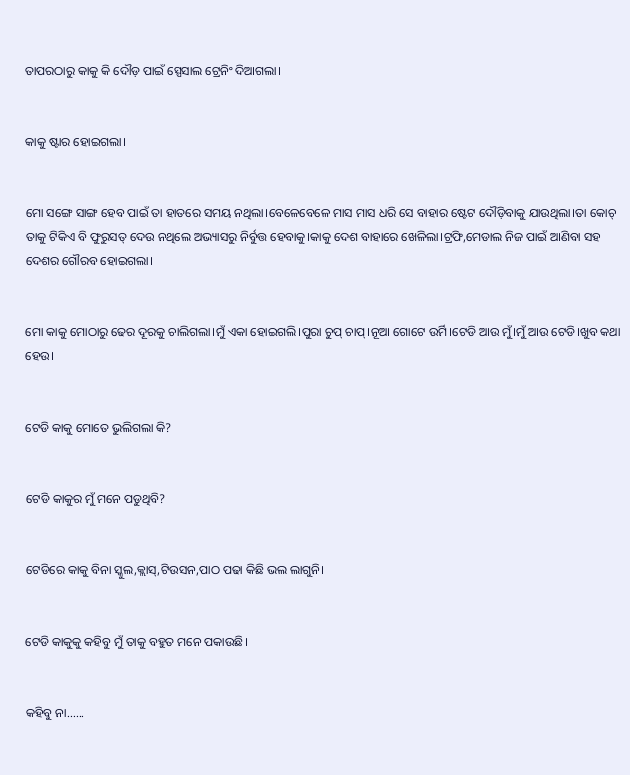ତାପରଠାରୁ କାକୁ କି ଦୌଡ଼ ପାଇଁ ସ୍ପେସାଲ ଟ୍ରେନିଂ ଦିଆଗଲା।


କାକୁ ଷ୍ଟାର ହୋଇଗଲା।


ମୋ ସଙ୍ଗେ ସାଙ୍ଗ ହେବ ପାଇଁ ତା ହାତରେ ସମୟ ନଥିଲା।ବେଳେବେଳେ ମାସ ମାସ ଧରି ସେ ବାହାର ଷ୍ଟେଟ ଦୌଡ଼ିବାକୁ ଯାଉଥିଲା।ତା କୋଚ୍ ତାକୁ ଟିକିଏ ବି ଫୁରୁସତ୍ ଦେଉ ନଥିଲେ ଅଭ୍ୟାସରୁ ନିର୍ବୁତ୍ତ ହେବାକୁ।କାକୁ ଦେଶ ବାହାରେ ଖେଳିଲା।ଟ୍ରଫି,ମେଡାଲ ନିଜ ପାଇଁ ଆଣିବା ସହ ଦେଶର ଗୌରବ ହୋଇଗଲା।


ମୋ କାକୁ ମୋଠାରୁ ଢେର ଦୂରକୁ ଚାଲିଗଲା।ମୁଁ ଏକା ହୋଇଗଲି।ପୁରା ଚୁପ୍ ଚାପ୍।ନୂଆ ଗୋଟେ ଉର୍ମି।ଟେଡି ଆଉ ମୁଁ।ମୁଁ ଆଉ ଟେଡି।ଖୁବ କଥା ହେଉ।


ଟେଡି କାକୁ ମୋତେ ଭୁଲିଗଲା କି?


ଟେଡି କାକୁର ମୁଁ ମନେ ପଡୁଥିବି?


ଟେଡିରେ କାକୁ ବିନା ସ୍କୁଲ,କ୍ଲାସ୍,ଟିଉସନ,ପାଠ ପଢା କିଛି ଭଲ ଲାଗୁନି।


ଟେଡି କାକୁକୁ କହିବୁ ମୁଁ ତାକୁ ବହୁତ ମନେ ପକାଉଛି।


କହିବୁ ନା......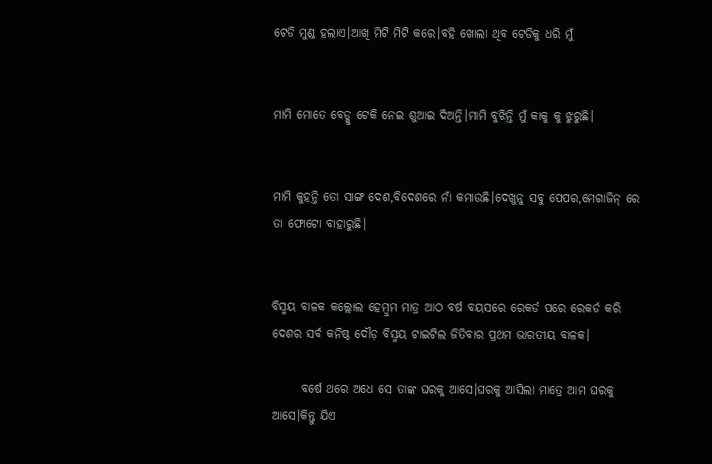ଟେଡି ମୁଣ୍ଡ ହଲାଏ।ଆଖି ମିଟି ମିଟି କରେ।ବହି ଖୋଲା ଥିବ ଟେଡିକୁ ଧରି ମୁଁ


ମାମି ମୋତେ ବେଡ୍କୁ ଟେକି ନେଇ ଶୁଆଇ ଦିଅନ୍ତି।ମାମି ବୁଝିନ୍ତି ମୁଁ କାକୁ କୁ ଝୁରୁଛି।


ମାମି କୁହନ୍ତି ତୋ ସାଙ୍ଗ ଦେଶ,ବିଦେଶରେ ନାଁ କମାଉଛି।ଦେଖୁନୁ ସବୁ ପେପର,ମେଗାଜିନ୍ ରେ ତା ଫୋଟୋ ବାହାରୁଛି।


ବିସ୍ମୟ ବାଳକ କଲ୍ଲୋଲ ହେମ୍ବ୍ରମ ମାତ୍ର ଆଠ ବର୍ଷ ବୟସରେ ରେକର୍ଡ ପରେ ରେକର୍ଡ କରି ଦେଶର ସର୍ବ କନିଷ୍ଠ ଦୌଡ଼ ବିସ୍ମୟ ଟାଇଟିଲ ଜିତିବାର ପ୍ରଥମ ଭାରତୀୟ ବାଳକ।

      ବର୍ଷେ ଥରେ ଅଧେ ସେ ତାଙ୍କ ଘରକୁ ଆସେ।ଘରକୁ ଆସିଲା ମାତ୍ରେ ଆମ ଘରକୁ ଆସେ।କିନ୍ତୁ ଯିଏ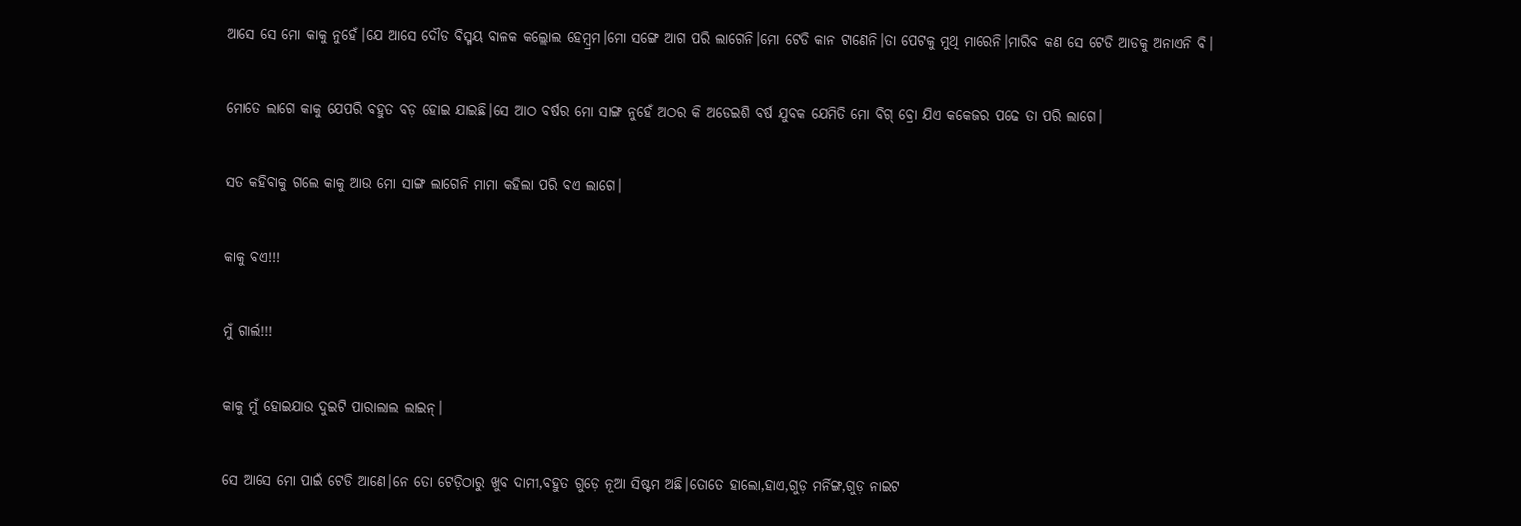ଆସେ ସେ ମୋ କାକୁ ନୁହେଁ।ଯେ ଆସେ ଦୌଡ ବିସ୍ମୟ ବାଳକ କଲ୍ଲୋଲ ହେମ୍ବ୍ରମ।ମୋ ସଙ୍ଗେ ଆଗ ପରି ଲାଗେନି।ମୋ ଟେଡି କାନ ଟାଣେନି।ତା ପେଟକୁ ମୁଥି ମାରେନି।ମାରିବ କଣ ସେ ଟେଡି ଆଡକୁ ଅନାଏନି ବି।


ମୋତେ ଲାଗେ କାକୁ ଯେପରି ବହୁତ ବଡ଼ ହୋଇ ଯାଇଛି।ସେ ଆଠ ବର୍ଷର ମୋ ସାଙ୍ଗ ନୁହେଁ ଅଠର କି ଅଡେଇଶି ବର୍ଷ ଯୁବକ ଯେମିତି ମୋ ବିଗ୍ ବ୍ରୋ ଯିଏ କକେଜର ପଢେ ତା ପରି ଲାଗେ।


ସତ କହିବାକୁ ଗଲେ କାକୁ ଆଉ ମୋ ସାଙ୍ଗ ଲାଗେନି ମାମା କହିଲା ପରି ବଏ ଲାଗେ।


କାକୁ ବଏ!!!


ମୁଁ ଗାର୍ଲ!!!


କାକୁ ମୁଁ ହୋଇଯାଉ ଦୁଇଟି ପାରାଲାଲ ଲାଇନ୍।


ସେ ଆସେ ମୋ ପାଇଁ ଟେଡି ଆଣେ।ନେ ତୋ ଟେଡ଼ିଠାରୁ ଖୁବ ଦାମୀ,ବହୁତ ଗୁଡ଼େ ନୂଆ ସିଷ୍ଟମ ଅଛି।ତୋତେ ହାଲୋ,ହାଏ,ଗୁଡ଼ ମର୍ନିଙ୍ଗ,ଗୁଡ଼ ନାଇଟ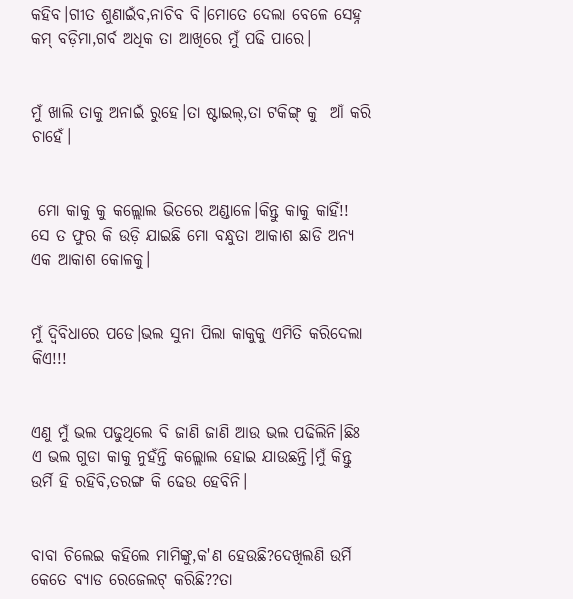କହିବ।ଗୀତ ଶୁଣାଇଁବ,ନାଚିବ ବି।ମୋତେ ଦେଲା ବେଳେ ସେହ୍ନ କମ୍ ବଡ଼ିମା,ଗର୍ବ ଅଧିକ ତା ଆଖିରେ ମୁଁ ପଢି ପାରେ।


ମୁଁ ଖାଲି ତାକୁ ଅନାଇଁ ରୁହେ।ତା ଷ୍ଟାଇଲ୍,ତା ଟକିଙ୍ଗ୍ କୁ  ଆଁ କରି ଚାହେଁ।


 ମୋ କାକୁ କୁ କଲ୍ଲୋଲ ଭିତରେ ଅଣ୍ଡାଳେ।କିନ୍ତୁ କାକୁ କାହିଁ!! ସେ ତ ଫୁର କି ଉଡ଼ି ଯାଇଛି ମୋ ବନ୍ଧୁତା ଆକାଶ ଛାଡି ଅନ୍ୟ ଏକ ଆକାଶ କୋଳକୁ।


ମୁଁ ଦ୍ଵିବିଧାରେ ପଡେ।ଭଲ ସୁନା ପିଲା କାକୁକୁ ଏମିତି କରିଦେଲା କିଏ!!!


ଏଣୁ ମୁଁ ଭଲ ପଢୁଥିଲେ ବି ଜାଣି ଜାଣି ଆଉ ଭଲ ପଢିଲିନି।ଛିଃ ଏ ଭଲ ଗୁଡା କାକୁ ନୁହଁନ୍ତି କଲ୍ଲୋଲ ହୋଇ ଯାଉଛନ୍ତି।ମୁଁ କିନ୍ତୁ ଉର୍ମି ହି ରହିବି,ତରଙ୍ଗ କି ଢେଉ ହେବିନି।


ବାବା ଚିଲେଇ କହିଲେ ମାମିଙ୍କୁ,କ'ଣ ହେଉଛି?ଦେଖିଲଣି ଉର୍ମି କେତେ ବ୍ୟାଡ ରେଜେଲଟ୍ କରିଛି??ତା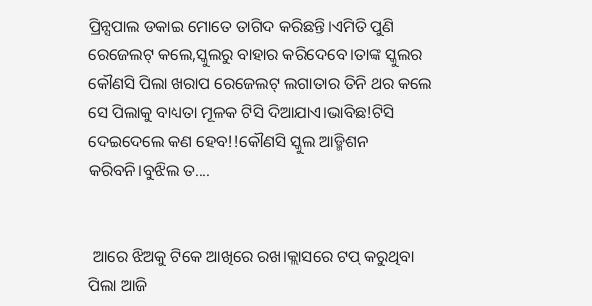ପ୍ରିନ୍ସପାଲ ଡକାଇ ମୋତେ ତାଗିଦ କରିଛନ୍ତି।ଏମିତି ପୁଣି ରେଜେଲଟ୍ କଲେ,ସ୍କୁଲରୁ ବାହାର କରିଦେବେ।ତାଙ୍କ ସ୍କୁଲର କୌଣସି ପିଲା ଖରାପ ରେଜେଲଟ୍ ଲଗାତାର ତିନି ଥର କଲେ ସେ ପିଲାକୁ ବାଧ୍ୟତା ମୂଳକ ଟିସି ଦିଆଯାଏ।ଭାବିଛ!ଟିସି ଦେଇଦେଲେ କଣ ହେବ!!କୌଣସି ସ୍କୁଲ ଆଡ୍ମିଶନ କରିବନି।ବୁଝିଲ ତ....


 ଆରେ ଝିଅକୁ ଟିକେ ଆଖିରେ ରଖ।କ୍ଲାସରେ ଟପ୍ କରୁଥିବା ପିଲା ଆଜି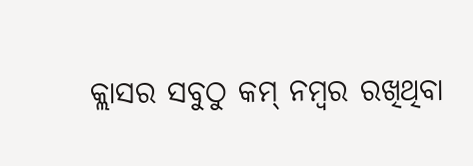କ୍ଲାସର ସବୁଠୁ କମ୍ ନମ୍ବର ରଖିଥିବା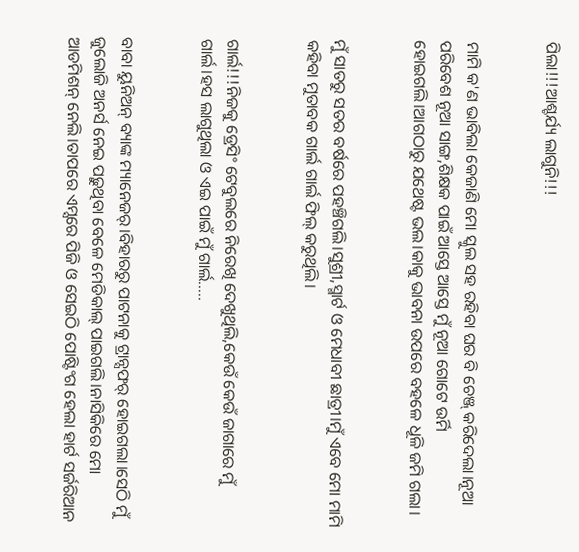ପିଲା!!!ଆଶ୍ଚର୍ଯ୍ୟ ଲାଗୁନି!!!


ମାମି କ'ଣ ଭାବିଲା କେଜାଣି ମୋ ସ୍କୁଲ ସହ ରହିବା ଘର ବି ଚେଞ୍ଜ୍ କରିଦେଲା।ନୂଆ ପରିବେଶ ନୂଆ ସାଙ୍ଗ,ଶିକ୍ଷକ ପାଇଁ ଆସ୍ତେ ଆସ୍ତେ ମୁଁ ନୂଆ ଗୋଟେ ଉର୍ମି ହୋଇଗଲି।ଆଗଠାରୁ ଯଥେଷ୍ଟ ଭଲ।କାକୁ ଭାବନା ଉପରେ ବହଳେ ଧୂଳି ଜମି ଗଲା।


ମୁଁ ସାତରୁ ସତର ବର୍ଷରେ ପହଞ୍ଚିଗଲି।ସୁଶ୍ରୀ,ସ୍ମାର୍ଟ ଓ ମେଧାବୀ ଛାତ୍ରୀ।ମୁଁ ଏବେ ମୋ ମାମି କହିବା ମୁତାବକ ଗାର୍ଲ ଗାର୍ଲ ଫିଲ୍ କରୁଥିଲି।


ଗାର୍ଲ!!!ନିଜକୁ ଡ୍ରେସିଂ ଟେବୁଲରେ ନିରେଖି ଦେଖୁଥିଲି,କେଉଁ କେଉଁ ଜାଗାରେ ମୁଁ ଗାର୍ଲ।ହସ ଲାଗୁଥିଲା ଓ ଏଇ ପାଇଁ ମୁଁ ଗାର୍ଲ.....


ବାବା ୟୁନିଅନ୍ ବ୍ୟାଙ୍କ ମ୍ୟାନେଜର୍।ବିହାରରୁ ପାଟନାକୁ ଟ୍ରାନ୍ସଫର୍ ହୋଇଗଲା।ସେଠି ମୁଁ ଜୁଲୋଜି ଅନର୍ସ ନେଇ ପଢ଼ୁଥିବା ବେଳେ ମେଡିକାଲ୍ ପାଇଗଲି।ନାସିକିରେ ମୋ ଆଡମିଶନ୍ ନେଲି।ତାପରେ ଏମ୍ସରେ ପିଜି ଓ ସେଇଠି ପୋଷ୍ଟିଂଗ ହେଲା ହାର୍ଟ ସର୍ଜରିଆନ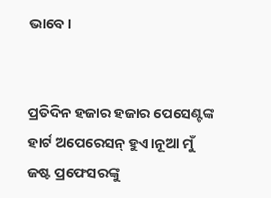ଭାବେ।


ପ୍ରତିଦିନ ହଜାର ହଜାର ପେସେଣ୍ଟଙ୍କ ହାର୍ଟ ଅପେରେସନ୍ ହୁଏ।ନୂଆ ମୁଁ ଜଷ୍ଟ ପ୍ରଫେସରଙ୍କୁ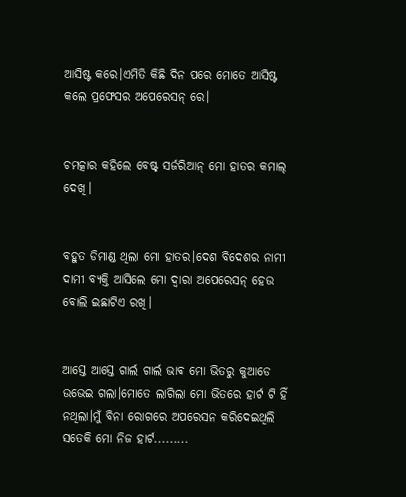ଆସିଷ୍ଟ କରେ।ଏମିତି କିଛି ଦିନ ପରେ ମୋତେ ଆସିଷ୍ଟ କଲେ ପ୍ରଫେସର ଅପେରେସନ୍ ରେ।


ଚମତ୍କାର କହିଲେ ବେଷ୍ଟ୍ ସର୍ଜରିଆନ୍ ମୋ ହାତର କମାଲ୍ ଦେଖି।


ବହୁତ ଡିମାଣ୍ଡ ଥିଲା ମୋ ହାତର।ଦେଶ ବିଦେଶର ନାମୀ ଦାମୀ ବ୍ୟକ୍ତି ଆସିଲେ ମୋ ଦ୍ୱାରା ଅପେରେସନ୍ ହେଉ ବୋଲି ଇଛାଟିଏ ରଖି।


ଆସ୍ତେ ଆସ୍ତେ ଗାର୍ଲ ଗାର୍ଲ ଭାଵ ମୋ ଭିତରୁ କୁଆଡେ ଉଭେଇ ଗଲା।ମୋତେ ଲାଗିଲା ମୋ ଭିତରେ ହାର୍ଟ ଟି ହିଁ ନଥିଲା।ମୁଁ ବିନା ରୋଗରେ ଅପରେସନ କରିଦେଇଥିଲି ସତେକି ମୋ ନିଜ ହାର୍ଟ.........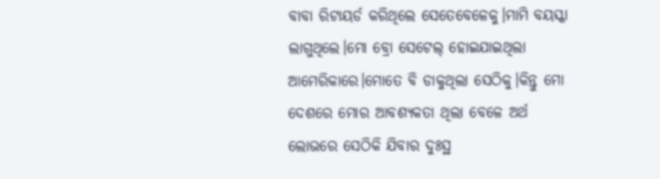ବାବା ରିଟାୟର୍ଡ କରିଥିଲେ ସେତେବେଳେକୁ।ମାମି ବୟସ୍କା ଲାଗୁଥିଲେ।ମୋ ବ୍ରୋ ସେଟେଲ୍ ହୋଇଯାଇଥିଲା ଆମେରିକାରେ।ମୋତେ ବି ଡାକୁଥିଲା ସେଠିକୁ।କିନ୍ତୁ ମୋ ଦେଶରେ ମୋର ଆବଶ୍ୟକତା ଥିଲା ବେଳେ ଅର୍ଥ ଲୋଭରେ ସେଠିକି ଯିବାର ଦୁଃସ୍ଥ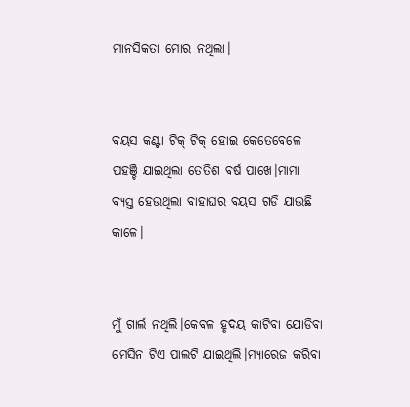ମାନସିକତା ମୋର ନଥିଲା।


ବୟସ କଣ୍ଟା ଟିକ୍ ଟିକ୍ ହୋଇ କେତେବେଳେ ପହଞ୍ଚି ଯାଇଥିଲା ତେତିଶ ବର୍ଷ ପାଖେ।ମାମା ବ୍ୟସ୍ତ ହେଉଥିଲା ବାହାଘର ବୟସ ଗଡି ଯାଉଛି କାଳେ।


ମୁଁ ଗାର୍ଲ ନଥିଲି।କେବଳ ହୃଦୟ କାଟିବା ଯୋଡିବା ମେସିନ ଟିଏ ପାଲଟି ଯାଇଥିଲି।ମ୍ୟାରେଜ କରିବା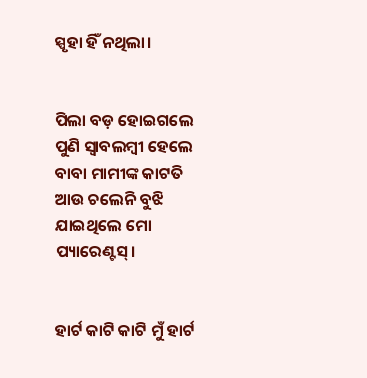ସ୍ପୃହା ହିଁ ନଥିଲା।


ପିଲା ବଡ଼ ହୋଇଗଲେ ପୁଣି ସ୍ୱାବଲମ୍ବୀ ହେଲେ ବାବା ମାମୀଙ୍କ କାଟତି ଆଉ ଚଲେନି ବୁଝି ଯାଇଥିଲେ ମୋ ପ୍ୟାରେଣ୍ଟସ୍।


ହାର୍ଟ କାଟି କାଟି ମୁଁ ହାର୍ଟ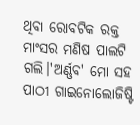ଥିବା ରୋବଟିକ ରକ୍ତ ମାଂସର ମଣିଷ ପାଲଟି ଗଲି।'ଅର୍ଣ୍ଣବ' ମୋ ସହ ପାଠୀ ଗାଇନୋଲୋଜିଷ୍ଟି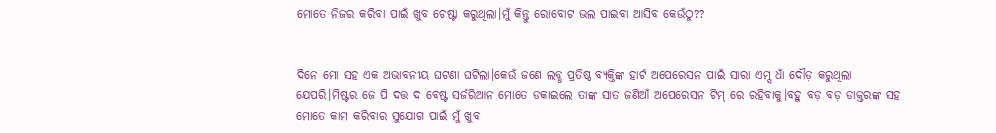ମୋତେ ନିଜର କରିବା ପାଇଁ ଖୁବ ଚେଷ୍ଟା କରୁଥିଲା।ମୁଁ କିନ୍ତୁ ରୋବୋଟ ଭଲ ପାଇବା ଆସିବ କେଉଁଠୁ??


ଦିନେ ମୋ ସହ ଏକ ଅଭାବନୀୟ ଘଟଣା ଘଟିଲା।କେଉଁ ଜଣେ ଲବ୍ଧ ପ୍ରତିଷ୍ଠ ବ୍ୟକ୍ତିଙ୍କ ହାର୍ଟ ଅପେରେସନ ପାଇଁ ସାରା ଏମ୍ସ ଧାଁ ଦୌଡ଼ କରୁଥିଲା ଯେପରି।ମିଷ୍ଟର ଜେ ପି ଦତ୍ତ ଦ ବେଷ୍ଟ ସର୍ଜରିଆନ ମୋତେ ଡକାଇଲେ ତାଙ୍କ ସାତ ଜଣିଆଁ ଅପେରେସନ ଟିମ୍ ରେ ରହିବାକୁ।ବହୁ ବଡ଼ ବଡ଼ ଡାକ୍ତରଙ୍କ ସହ ମୋତେ କାମ କରିବାର ସୁଯୋଗ ପାଇଁ ମୁଁ ଖୁବ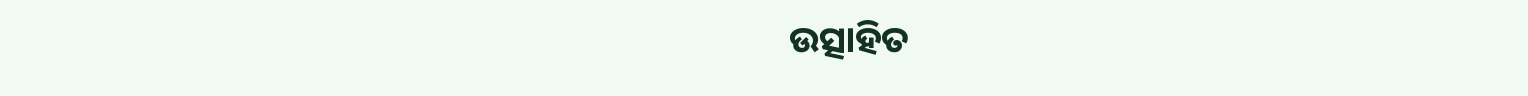ଉତ୍ସାହିତ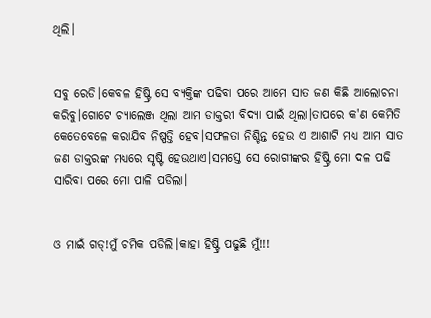ଥିଲି।


ସବୁ ରେଡି।କେବଳ ହିଷ୍ଟ୍ରି ସେ ବ୍ୟକ୍ତିଙ୍କ ପଢିବା ପରେ ଆମେ ସାତ ଜଣ କିଛି ଆଲୋଚନା କରିବୁ।ଗୋଟେ ଚ୍ୟାଲେଞ୍ଜ ଥିଲା ଆମ ଡାକ୍ତରୀ ବିଦ୍ୟା ପାଇଁ ଥିଲା।ତାପରେ କ'ଣ କେମିତି କେତେବେଳେ କରାଯିବ ନିଷ୍ପତ୍ତି ହେବ।ସଫଳତା ନିଶ୍ଚିନ୍ତ ହେଉ ଏ ଆଶାଟି ମଧ୍ୟ ଆମ ସାତ ଜଣ ଡାକ୍ତରଙ୍କ ମଧ୍ୟରେ ସୃଷ୍ଟି ହେଉଥାଏ।ସମସ୍ତେ ସେ ରୋଗୀଙ୍କର ହିଷ୍ଟ୍ରି ମୋ ଦଳ ପଢି ସାରିବା ପରେ ମୋ ପାଳି ପଡିଲା।


ଓ ମାଇଁ ଗଡ୍!ମୁଁ ଚମିକ ପଡିଲି।କାହା ହିଷ୍ଟ୍ରି ପଢୁଛି ମୁଁ!!!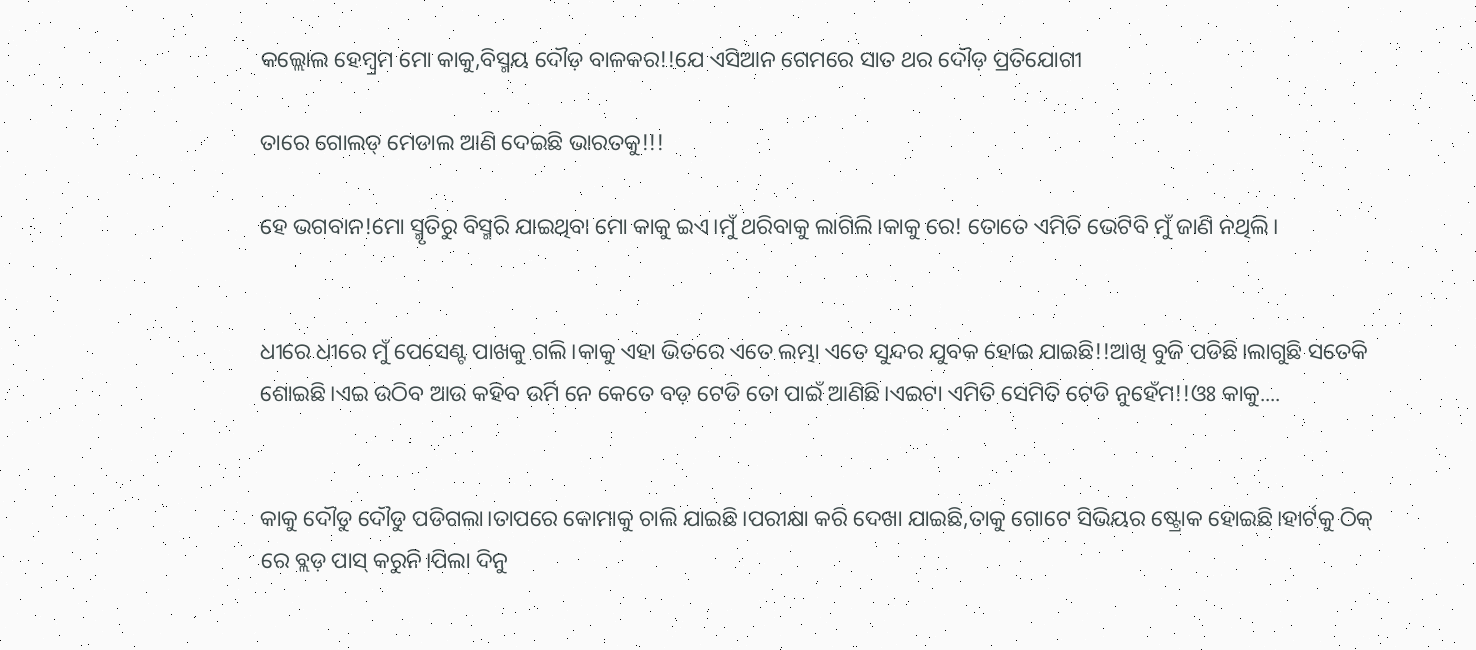କଲ୍ଲୋଲ ହେମ୍ବ୍ରମ ମୋ କାକୁ,ବିସ୍ମୟ ଦୌଡ଼ ବାଳକର!!ଯେ ଏସିଆନ ଗେମରେ ସାତ ଥର ଦୌଡ଼ ପ୍ରତିଯୋଗୀ

ତାରେ ଗୋଲଡ୍ ମେଡାଲ ଆଣି ଦେଇଛି ଭାରତକୁ!!!

ହେ ଭଗବାନ!ମୋ ସ୍ମୃତିରୁ ବିସ୍ମରି ଯାଇଥିବା ମୋ କାକୁ ଇଏ।ମୁଁ ଥରିବାକୁ ଲାଗିଲି।କାକୁ ରେ! ତୋତେ ଏମିତି ଭେଟିବି ମୁଁ ଜାଣି ନଥିଲି।


ଧୀରେ ଧୀରେ ମୁଁ ପେସେଣ୍ଟ ପାଖକୁ ଗଲି।କାକୁ ଏହା ଭିତରେ ଏତେ ଲମ୍ଭା ଏତେ ସୁନ୍ଦର ଯୁବକ ହୋଇ ଯାଇଛି!!ଆଖି ବୁଜି ପଡିଛି।ଲାଗୁଛି ସତେକି ଶୋଇଛି।ଏଇ ଉଠିବ ଆଉ କହିବ ଉର୍ମି ନେ କେତେ ବଡ଼ ଟେଡି ତୋ ପାଇଁ ଆଣିଛି।ଏଇଟା ଏମିତି ସେମିତି ଟେଡି ନୁହେଁମ!!ଓଃ କାକୁ....


କାକୁ ଦୌଡୁ ଦୌଡୁ ପଡିଗଲା।ତାପରେ କୋମାକୁ ଚାଲି ଯାଇଛି।ପରୀକ୍ଷା କରି ଦେଖା ଯାଇଛି,ତାକୁ ଗୋଟେ ସିଭିୟର ଷ୍ଟ୍ରୋକ ହୋଇଛି।ହାର୍ଟକୁ ଠିକ୍ ରେ ବ୍ଲଡ଼ ପାସ୍ କରୁନି।ପିଲା ଦିନୁ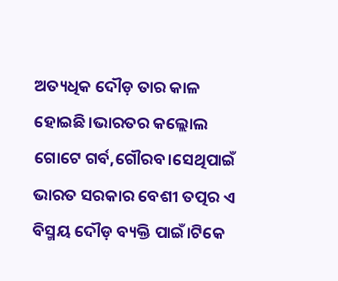ଅତ୍ୟଧିକ ଦୌଡ଼ ତାର କାଳ ହୋଇଛି।ଭାରତର କଲ୍ଲୋଲ ଗୋଟେ ଗର୍ବ,ଗୌରବ।ସେଥିପାଇଁ ଭାରତ ସରକାର ବେଶୀ ତତ୍ପର ଏ ବିସ୍ମୟ ଦୌଡ଼ ବ୍ୟକ୍ତି ପାଇଁ।ଟିକେ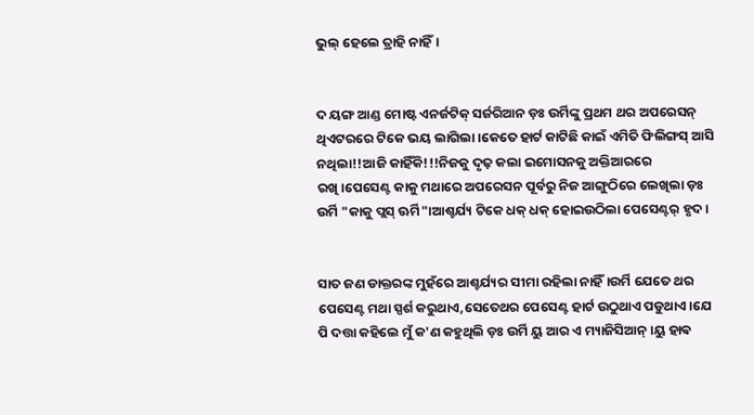ଭୁଲ୍ ହେଲେ ତ୍ରାହି ନାହିଁ।


ଦ ୟଙ୍ଗ ଆଣ୍ଡ ମୋଷ୍ଟ ଏନର୍ଜଟିକ୍ ସର୍ଜରିଆନ ଡ଼ଃ ଉର୍ମିଙ୍କୁ ପ୍ରଥମ ଥର ଅପରେସନ୍ ଥିଏଟରରେ ଟିକେ ଭୟ ଲାଗିଲା।କେତେ ହାର୍ଟ କାଟିଛି କାଇଁ ଏମିତି ଫିଲିଙ୍ଗସ୍ ଆସି ନଥିଲା!!ଆଜି କାହିଁକି!!!ନିଜକୁ ଦୃଢ଼ କଲା ଇମୋସନକୁ ଅକ୍ତିଆରରେ ରଖି।ପେସେଣ୍ଟ କାକୁ ମଥାରେ ଅପରେସନ ପୂର୍ବରୁ ନିଜ ଆଙ୍ଗୁଠିରେ ଲେଖିଲା ଡ଼ଃ ଉର୍ମି "କାକୁ ପ୍ଲସ୍ ଊର୍ମି"।ଆଶ୍ଚର୍ଯ୍ୟ ଟିକେ ଧକ୍ ଧକ୍ ହୋଇଉଠିଲା ପେସେଣ୍ଟର୍ ହୃଦ।


ସାତ ଜଣ ଡାକ୍ତରଙ୍କ ମୁହଁରେ ଆଶ୍ଚର୍ଯ୍ୟର ସୀମା ରହିଲା ନାହିଁ।ଉର୍ମି ଯେତେ ଥର ପେସେଣ୍ଟ ମଥା ସ୍ପର୍ଶ କରୁଥାଏ,ସେତେଥର ପେସେଣ୍ଟ ହାର୍ଟ ଉଠୁଥାଏ ପଡୁଥାଏ।ଯେ ପି ଦତ୍ତା କହିଲେ ମୁଁ କ'ଣ କହୁଥିଲି ଡ଼ଃ ଉର୍ମି ୟୁ ଆର ଏ ମ୍ୟାଜିସିଆନ୍।ୟୁ ହାଵ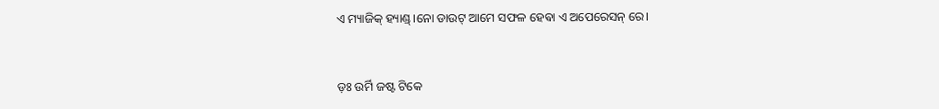ଏ ମ୍ୟାଜିକ୍ ହ୍ୟାଣ୍ଡ୍।ନୋ ଡାଉଟ୍ ଆମେ ସଫଳ ହେଵା ଏ ଅପେରେସନ୍ ରେ।


ଡ଼ଃ ଉର୍ମି ଜଷ୍ଟ ଟିକେ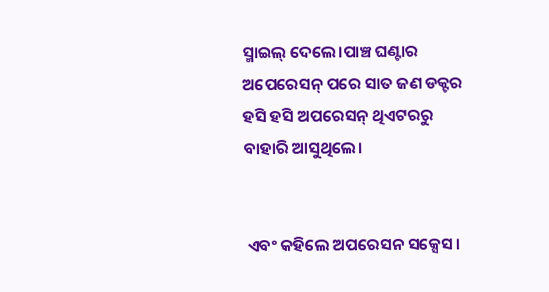ସ୍ମାଇଲ୍ ଦେଲେ।ପାଞ୍ଚ ଘଣ୍ଟାର ଅପେରେସନ୍ ପରେ ସାତ ଜଣ ଡକ୍ଟର ହସି ହସି ଅପରେସନ୍ ଥିଏଟରରୁ ବାହାରି ଆସୁଥିଲେ।


 ଏବଂ କହିଲେ ଅପରେସନ ସକ୍ସେସ।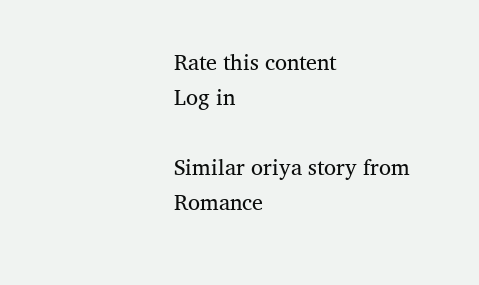Rate this content
Log in

Similar oriya story from Romance